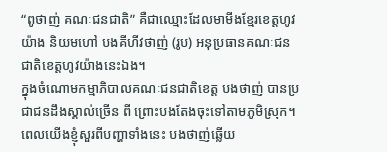“ពូថាញ់ គណៈជនជាតិ” គឺជាឈ្មោះដែលមាមីងខ្មែរខេត្តហូវយ៉ាង និយមហៅ បងគីហីវថាញ់ (រូប) អនុប្រធានគណៈជនជាតិខេត្តហូវយ៉ាងនេះឯង។
ក្នុងចំណោមកម្មាភិបាលគណៈជនជាតិខេត្ត បងថាញ់ បានប្រជាជនដឹងស្គាល់ច្រើន ពី ព្រោះបងតែងចុះទៅតាមភូមិស្រុក។ ពេលយើងខ្ញុំសួរពីបញ្ហាទាំងនេះ បងថាញ់ឆ្លើយ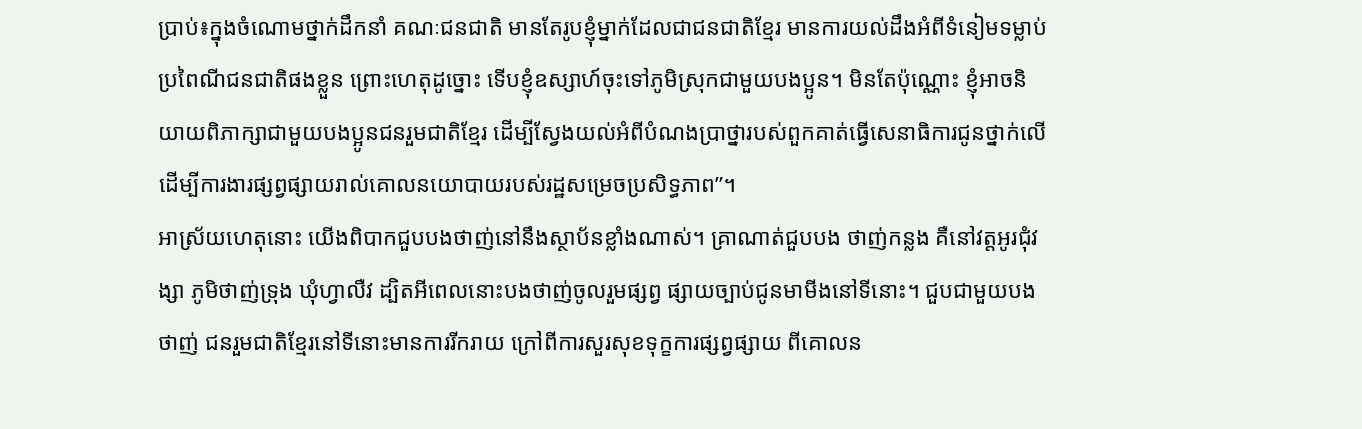ប្រាប់៖ក្នុងចំណោមថ្នាក់ដឹកនាំ គណៈជនជាតិ មានតែរូបខ្ញុំម្នាក់ដែលជាជនជាតិខ្មែរ មានការយល់ដឹងអំពីទំនៀមទម្លាប់ ប្រពៃណីជនជាតិផងខ្លួន ព្រោះហេតុដូច្នោះ ទើបខ្ញុំឧស្សាហ៍ចុះទៅភូមិស្រុកជាមួយបងប្អូន។ មិនតែប៉ុណ្ណោះ ខ្ញុំអាចនិយាយពិភាក្សាជាមួយបងប្អូនជនរួមជាតិខ្មែរ ដើម្បីស្វែងយល់អំពីបំណងប្រាថ្នារបស់ពួកគាត់ធ្វើសេនាធិការជូនថ្នាក់លើ ដើម្បីការងារផ្សព្វផ្សាយរាល់គោលនយោបាយរបស់រដ្ឋសម្រេចប្រសិទ្ធភាព”។
អាស្រ័យហេតុនោះ យើងពិបាកជួបបងថាញ់នៅនឹងស្ថាប័នខ្លាំងណាស់។ គ្រាណាត់ជួបបង ថាញ់កន្លង គឺនៅវត្តអូរជុំវង្សា ភូមិថាញ់ទ្រុង ឃុំហ្វាលឺវ ដ្បិតអីពេលនោះបងថាញ់ចូលរួមផ្សព្វ ផ្សាយច្បាប់ជូនមាមីងនៅទីនោះ។ ជួបជាមួយបងថាញ់ ជនរួមជាតិខ្មែរនៅទីនោះមានការរីករាយ ក្រៅពីការសួរសុខទុក្ខការផ្សព្វផ្សាយ ពីគោលន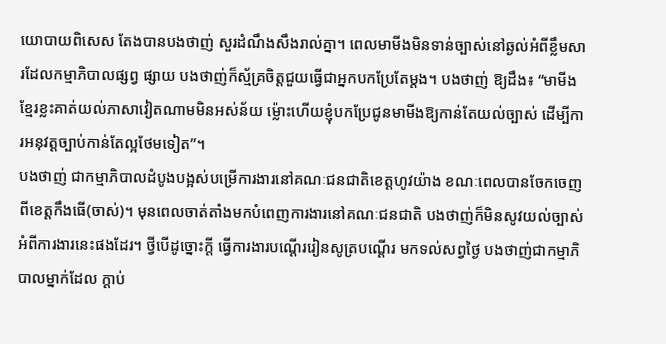យោបាយពិសេស តែងបានបងថាញ់ សួរដំណឹងសឹងរាល់គ្នា។ ពេលមាមីងមិនទាន់ច្បាស់នៅឆ្ងល់អំពីខ្លឹមសារដែលកម្មាភិបាលផ្សព្វ ផ្សាយ បងថាញ់ក៏ស្ម័គ្រចិត្តជួយធ្វើជាអ្នកបកប្រែតែម្តង។ បងថាញ់ ឱ្យដឹង៖ “មាមីងខ្មែរខ្លះគាត់យល់ភាសាវៀតណាមមិនអស់ន័យ ម្ល៉ោះហើយខ្ញុំបកប្រែជូនមាមីងឱ្យកាន់តែយល់ច្បាស់ ដើម្បីការអនុវត្តច្បាប់កាន់តែល្អថែមទៀត”។
បងថាញ់ ជាកម្មាភិបាលដំបូងបង្អស់បម្រើការងារនៅគណៈជនជាតិខេត្តហូវយ៉ាង ខណៈពេលបានចែកចេញពីខេត្តកឹងធើ(ចាស់)។ មុនពេលចាត់តាំងមកបំពេញការងារនៅគណៈជនជាតិ បងថាញ់ក៏មិនសូវយល់ច្បាស់អំពីការងារនេះផងដែរ។ ថ្វីបើដូច្នោះក្តី ធ្វើការងារបណ្តើររៀនសូត្របណ្តើរ មកទល់សព្វថ្ងៃ បងថាញ់ជាកម្មាភិបាលម្នាក់ដែល ក្ដាប់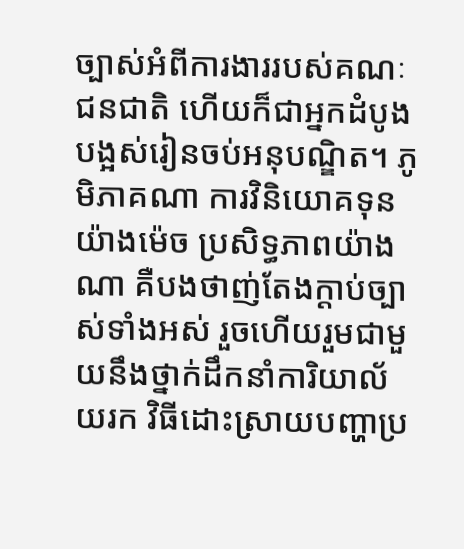ច្បាស់អំពីការងាររបស់គណៈជនជាតិ ហើយក៏ជាអ្នកដំបូងបង្អស់រៀនចប់អនុបណ្ឌិត។ ភូមិភាគណា ការវិនិយោគទុនយ៉ាងម៉េច ប្រសិទ្ធភាពយ៉ាងណា គឺបងថាញ់តែងក្ដាប់ច្បាស់ទាំងអស់ រួចហើយរួមជាមួយនឹងថ្នាក់ដឹកនាំការិយាល័យរក វិធីដោះស្រាយបញ្ហាប្រ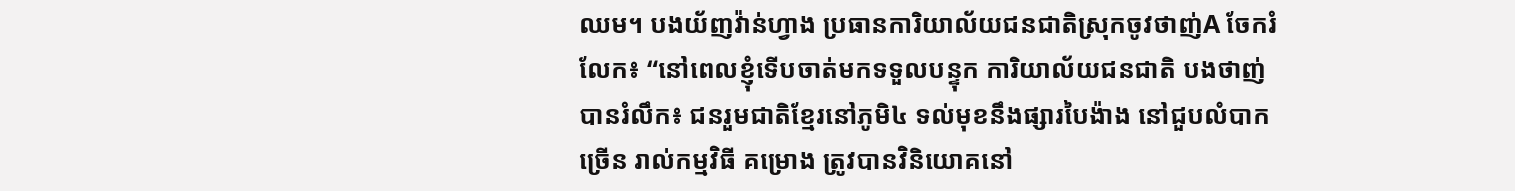ឈម។ បងយ័ញវ៉ាន់ហ្វាង ប្រធានការិយាល័យជនជាតិស្រុកចូវថាញ់A ចែករំលែក៖ “នៅពេលខ្ញុំទើបចាត់មកទទួលបន្ទុក ការិយាល័យជនជាតិ បងថាញ់ បានរំលឹក៖ ជនរួមជាតិខ្មែរនៅភូមិ៤ ទល់មុខនឹងផ្សារបៃង៉ាង នៅជួបលំបាកច្រើន រាល់កម្មវិធី គម្រោង ត្រូវបានវិនិយោគនៅ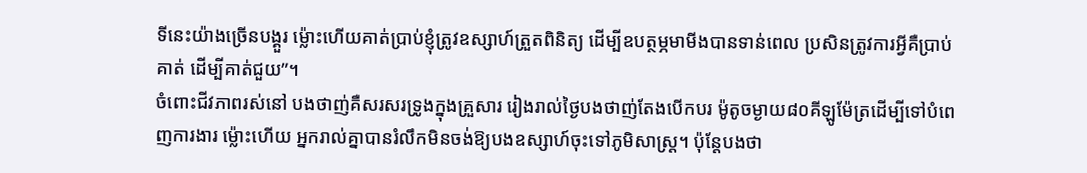ទីនេះយ៉ាងច្រើនបង្គួរ ម៉្លោះហើយគាត់ប្រាប់ខ្ញុំត្រូវឧស្សាហ៍ត្រួតពិនិត្យ ដើម្បីឧបត្ថម្ភមាមីងបានទាន់ពេល ប្រសិនត្រូវការអ្វីគឺប្រាប់គាត់ ដើម្បីគាត់ជួយ”។
ចំពោះជីវភាពរស់នៅ បងថាញ់គឺសរសរទ្រូងក្នុងគ្រួសារ រៀងរាល់ថ្ងៃបងថាញ់តែងបើកបរ ម៉ូតូចម្ងាយ៨០គីឡូម៉ែត្រដើម្បីទៅបំពេញការងារ ម្ល៉ោះហើយ អ្នករាល់គ្នាបានរំលឹកមិនចង់ឱ្យបងឧស្សាហ៍ចុះទៅភូមិសាស្រ្ត។ ប៉ុន្តែបងថា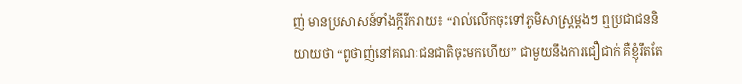ញ់ មានប្រសាសន៍ទាំងក្ដីរីករាយ៖ “រាល់លើកចុះទៅភូមិសាស្រ្តម្តងៗ ឮប្រជាជននិយាយថា “ពូថាញ់នៅគណៈជនជាតិចុះមកហើយ” ជាមួយនឹងការជឿជាក់ គឺខ្ញុំរឹតតែ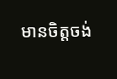មានចិត្តចង់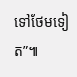ទៅថែមទៀត”៕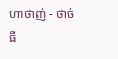ហាថាញ់ - ថាច់ធី